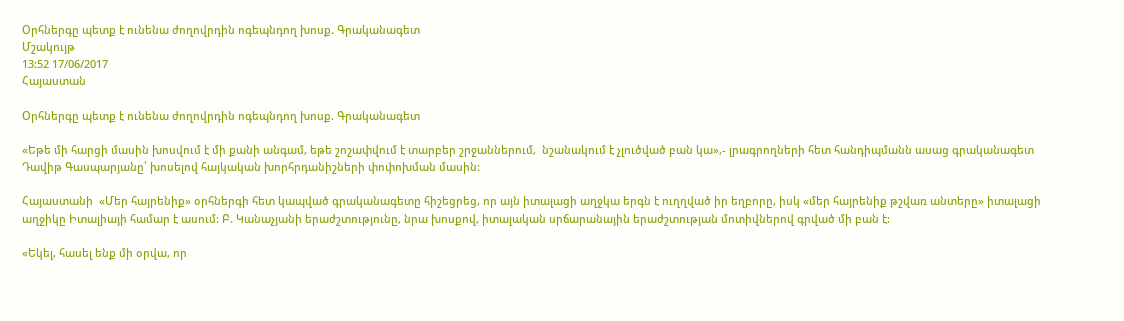Օրհներգը պետք է ունենա ժողովրդին ոգեպնդող խոսք. Գրականագետ
Մշակույթ
13:52 17/06/2017
Հայաստան

Օրհներգը պետք է ունենա ժողովրդին ոգեպնդող խոսք. Գրականագետ

«Եթե մի հարցի մասին խոսվում է մի քանի անգամ, եթե շոշափվում է տարբեր շրջաններում,  նշանակում է չլուծված բան կա»,- լրագրողների հետ հանդիպմանն ասաց գրականագետ Դավիթ Գասպարյանը՝ խոսելով հայկական խորհրդանիշների փոփոխման մասին:

Հայաստանի  «Մեր հայրենիք» օրհներգի հետ կապված գրականագետը հիշեցրեց, որ այն իտալացի աղջկա երգն է ուղղված իր եղբորը, իսկ «մեր հայրենիք թշվառ անտերը» իտալացի աղջիկը Իտալիայի համար է ասում: Բ. Կանաչյանի երաժշտությունը, նրա խոսքով, իտալական սրճարանային երաժշտության մոտիվներով գրված մի բան է:

«Եկել, հասել ենք մի օրվա, որ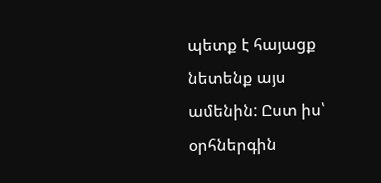պետք է հայացք նետենք այս ամենին: Ըստ իս՝ օրհներգին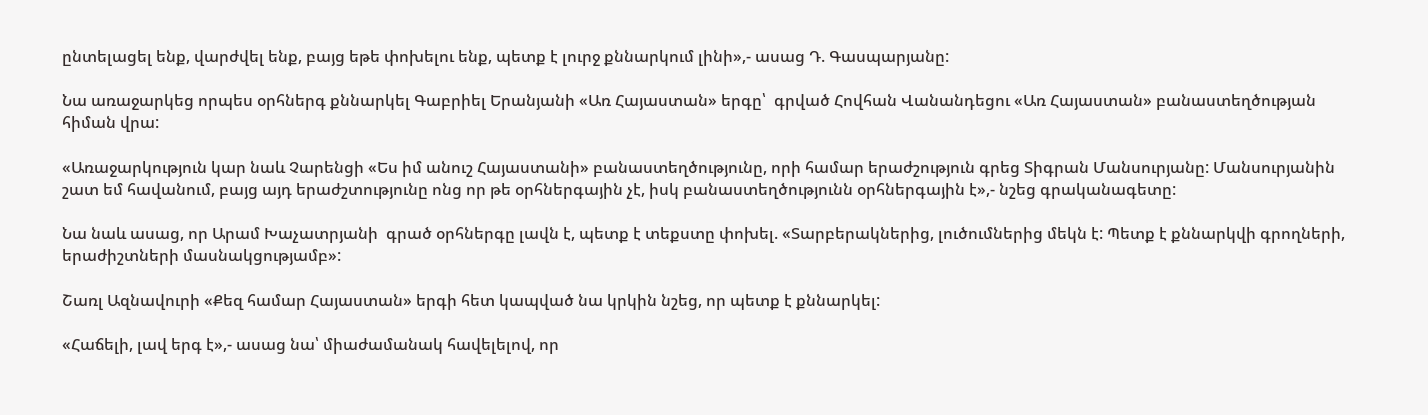ընտելացել ենք, վարժվել ենք, բայց եթե փոխելու ենք, պետք է լուրջ քննարկում լինի»,- ասաց Դ. Գասպարյանը:

Նա առաջարկեց որպես օրհներգ քննարկել Գաբրիել Երանյանի «Առ Հայաստան» երգը՝  գրված Հովհան Վանանդեցու «Առ Հայաստան» բանաստեղծության հիման վրա:

«Առաջարկություն կար նաև Չարենցի «Ես իմ անուշ Հայաստանի» բանաստեղծությունը, որի համար երաժշություն գրեց Տիգրան Մանսուրյանը: Մանսուրյանին շատ եմ հավանում, բայց այդ երաժշտությունը ոնց որ թե օրհներգային չէ, իսկ բանաստեղծությունն օրհներգային է»,- նշեց գրականագետը:

Նա նաև ասաց, որ Արամ Խաչատրյանի  գրած օրհներգը լավն է, պետք է տեքստը փոխել. «Տարբերակներից, լուծումներից մեկն է: Պետք է քննարկվի գրողների, երաժիշտների մասնակցությամբ»:

Շառլ Ազնավուրի «Քեզ համար Հայաստան» երգի հետ կապված նա կրկին նշեց, որ պետք է քննարկել:

«Հաճելի, լավ երգ է»,- ասաց նա՝ միաժամանակ հավելելով, որ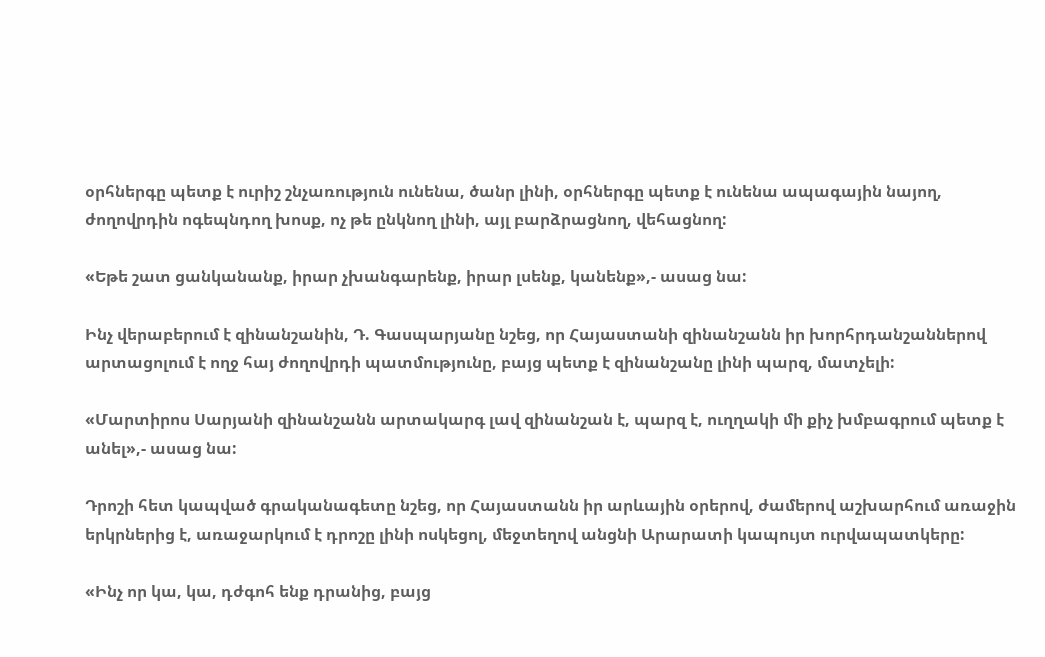օրհներգը պետք է ուրիշ շնչառություն ունենա, ծանր լինի, օրհներգը պետք է ունենա ապագային նայող, ժողովրդին ոգեպնդող խոսք, ոչ թե ընկնող լինի, այլ բարձրացնող, վեհացնող:

«Եթե շատ ցանկանանք, իրար չխանգարենք, իրար լսենք, կանենք»,- ասաց նա:

Ինչ վերաբերում է զինանշանին, Դ. Գասպարյանը նշեց, որ Հայաստանի զինանշանն իր խորհրդանշաններով արտացոլում է ողջ հայ ժողովրդի պատմությունը, բայց պետք է զինանշանը լինի պարզ, մատչելի:

«Մարտիրոս Սարյանի զինանշանն արտակարգ լավ զինանշան է, պարզ է, ուղղակի մի քիչ խմբագրում պետք է անել»,- ասաց նա:

Դրոշի հետ կապված գրականագետը նշեց, որ Հայաստանն իր արևային օրերով, ժամերով աշխարհում առաջին երկրներից է, առաջարկում է դրոշը լինի ոսկեցոլ, մեջտեղով անցնի Արարատի կապույտ ուրվապատկերը:

«Ինչ որ կա, կա, դժգոհ ենք դրանից, բայց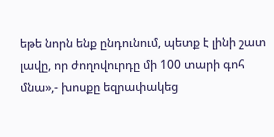եթե նորն ենք ընդունում, պետք է լինի շատ լավը, որ ժողովուրդը մի 100 տարի գոհ մնա»,- խոսքը եզրափակեց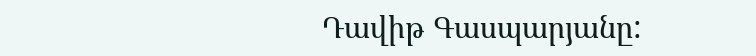Դավիթ Գասպարյանը: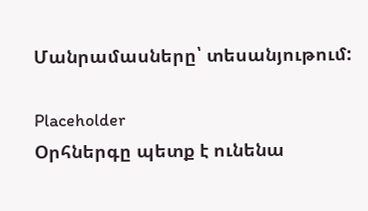Մանրամասները՝ տեսանյութում:

Placeholder
Օրհներգը պետք է ունենա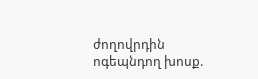ժողովրդին ոգեպնդող խոսք.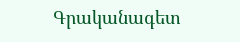Գրականագետ